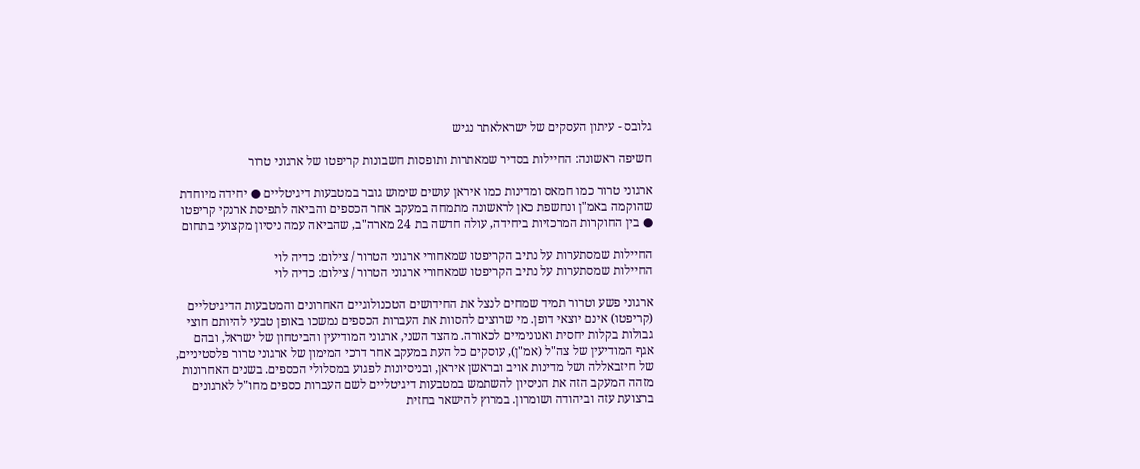גלובס - עיתון העסקים של ישראלאתר נגיש

חשיפה ראשונה: החיילות בסדיר שמאתרות ותופסות חשבונות קריפטו של ארגוני טרור

ארגוני טרור כמו חמאס ומדינות כמו איראן עושים שימוש גובר במטבעות דיגיטליים ● יחידה מיוחדת שהוקמה באמ"ן ונחשפת כאן לראשונה מתמחה במעקב אחר הכספים והביאה לתפיסת ארנקי קריפטו ● בין החוקרות המרכזיות ביחידה, עולה חדשה בת 24 מארה"ב, שהביאה עמה ניסיון מקצועי בתחום

החיילות שמסתערות על נתיב הקריפטו שמאחורי ארגוני הטרור / צילום: כדיה לוי
החיילות שמסתערות על נתיב הקריפטו שמאחורי ארגוני הטרור / צילום: כדיה לוי

ארגוני פשע וטרור תמיד שמחים לנצל את החידושים הטכנולוגיים האחרונים והמטבעות הדיגיטליים (קריפטו) אינם יוצאי דופן. מי שרוצים להסוות את העברות הכספים נמשכו באופן טבעי להיותם חוצי גבולות בקלות יחסית ואנונימיים לכאורה. מהצד השני, ארגוני המודיעין והביטחון של ישראל, ובהם אגף המודיעין של צה"ל (אמ"ן), עוסקים כל העת במעקב אחר דרכי המימון של ארגוני טרור פלסטיניים, של חיזבאללה ושל מדינות אויב ובראשן איראן, ובניסיונות לפגוע במסלולי הכספים. בשנים האחרונות מזהה המעקב הזה את הניסיון להשתמש במטבעות דיגיטליים לשם העברות כספים מחו"ל לארגונים ברצועת עזה וביהודה ושומרון. במרוץ להישאר בחזית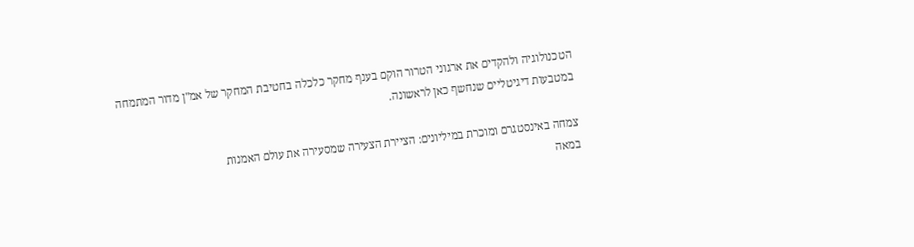הטכנולוגיה ולהקדים את ארגוני הטרור הוקם בענף מחקר כלכלה בחטיבת המחקר של אמ"ן מדור המתמחה במטבעות דיגיטליים שנחשף כאן לראשונה.

צמחה באינסטגרם ומוכרת במיליונים: הציירת הצעירה שמסעירה את עולם האמנות
במאה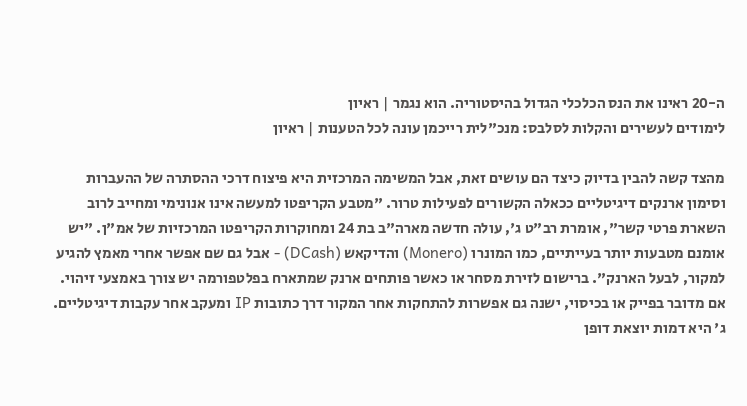ה-20 ראינו את הנס הכלכלי הגדול בהיסטוריה. הוא נגמר | ראיון
לימודים לעשירים והקלות לסלבס: מנכ"לית רייכמן עונה לכל הטענות | ראיון

מהצד קשה להבין בדיוק כיצד הם עושים זאת, אבל המשימה המרכזית היא פיצוח דרכי ההסתרה של ההעברות וסימון ארנקים דיגיטליים ככאלה הקשורים לפעילות טרור. "מטבע הקריפטו למעשה אינו אנונימי ומחייב לרוב השארת פרטי קשר", אומרת רב"ט ג', עולה חדשה מארה"ב בת 24 ומחוקרות הקריפטו המרכזיות של אמ"ן. "יש אומנם מטבעות יותר בעייתיים, כמו המונרו (Monero) והדיקאש (DCash) - אבל גם שם אפשר אחרי מאמץ להגיע למקור, לבעל הארנק". ברישום לזירת מסחר או כאשר פותחים ארנק שמתארח בפלטפורמה יש צורך באמצעי זיהוי. אם מדובר בפייק או בכיסוי, ישנה גם אפשרות להתחקות אחר המקור דרך כתובות IP ומעקב אחר עקבות דיגיטליים. ג' היא דמות יוצאת דופן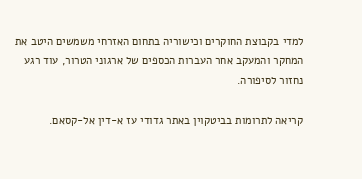למדי בקבוצת החוקרים וכישוריה בתחום האזרחי משמשים היטב את המחקר והמעקב אחר העברות הכספים של ארגוני הטרור, עוד רגע נחזור לסיפורה.

קריאה לתרומות בביטקוין באתר גדודי עז א-דין אל-קסאם.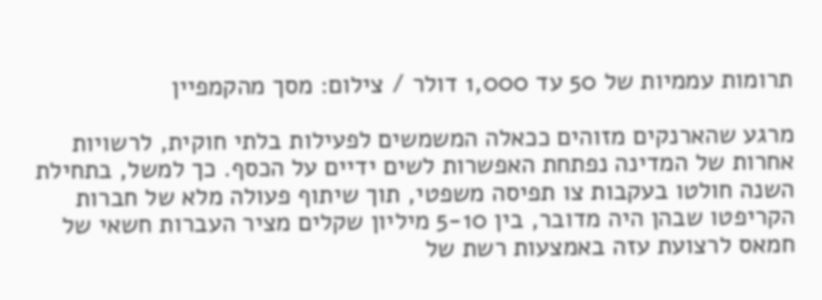תרומות עממיות של 50 עד 1,000 דולר / צילום: מסך מהקמפיין

מרגע שהארנקים מזוהים ככאלה המשמשים לפעילות בלתי חוקית, לרשויות אחרות של המדינה נפתחת האפשרות לשים ידיים על הכסף. כך למשל, בתחילת השנה חולטו בעקבות צו תפיסה משפטי, תוך שיתוף פעולה מלא של חברות הקריפטו שבהן היה מדובר, בין 5-10 מיליון שקלים מציר העברות חשאי של חמאס לרצועת עזה באמצעות רשת של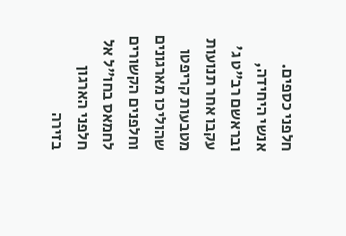חלפני כספים. אנשי היחידה, ובראשם רב"ט ג' עקבו אחר תנועות מטבעות קריפטו שהוליכו מארגונים וחלפנים הקשורים לחמאס בחו"ל אל חלפני הארגון בזירה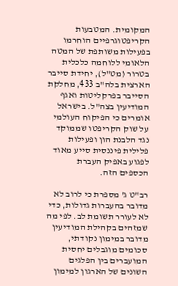המקומית. המטבעות הקריפטוגרפיים הוחרמו בפעילות משותפת של המטה הלאומי ללוחמה כלכלית בטרור (מט"ל), יחידת סייבר הארצית בלה"ב 433, מחלקת הסייבר בפרקליטות ואגף המודיעין בצה"ל. בישראל אומרים כי הפיקוח העולמי על שוק הקריפטו שממוקד נגד הלבנת הון ופעילות פלילית פיננסית סייע מאוד לפגוע באפיק העברת הכספים הזה.

רב"ט ג' מספרת כי לרוב לא מדובר בהעברות גדולות, כדי לא לעורר תשומת לב. לפי מה שמזהים בקהילת המודיעין מדובר במימון נקודתי, סכומים מוגבלים יחסית המועברים בין הפלגים השונים של הארגון למימון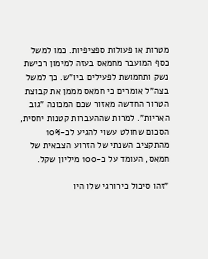מטרות או פעולות ספציפיות. כמו למשל כסף המועבר מחמאס בעזה למימון רכישת נשק ותחמושת לפעילים ביו"ש. כך למשל בצה"ל אומרים כי חמאס מממן את קבוצת הטרור החדשה מאזור שכם המכונה "גוב האריות". למרות שההעברות קטנות יחסית, הסכום שחולט עשוי להגיע לכ-10% מהתקציב השנתי של הזרוע הצבאית של חמאס, העומד על כ-100 מיליון שקל.

"זהו סיכול כירורגי שלו היו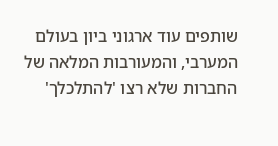שותפים עוד ארגוני ביון בעולם המערבי, והמעורבות המלאה של החברות שלא רצו 'להתלכלך'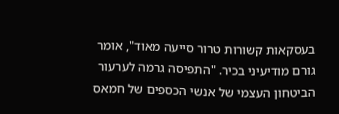בעסקאות קשורות טרור סייעה מאוד", אומר גורם מודיעיני בכיר. "התפיסה גרמה לערעור הביטחון העצמי של אנשי הכספים של חמאס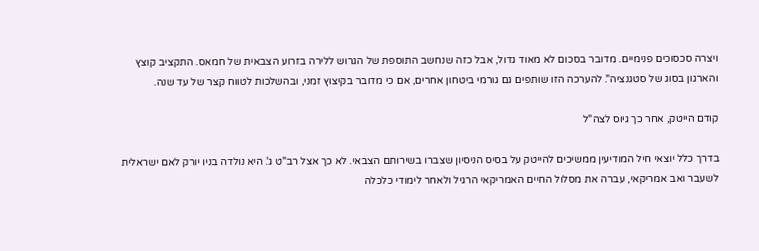ויצרה סכסוכים פנימיים. מדובר בסכום לא מאוד גדול, אבל כזה שנחשב התוספת של הגרוש ללירה בזרוע הצבאית של חמאס. התקציב קוצץ והארגון בסוג של סטגנציה". להערכה הזו שותפים גם גורמי ביטחון אחרים, אם כי מדובר בקיצוץ זמני, ובהשלכות לטווח קצר של עד שנה.

קודם הייטק, אחר כך גיוס לצה"ל

בדרך כלל יוצאי חיל המודיעין ממשיכים להייטק על בסיס הניסיון שצברו בשירותם הצבאי. לא כך אצל רב"ט ג'. היא נולדה בניו יורק לאם ישראלית לשעבר ואב אמריקאי, עברה את מסלול החיים האמריקאי הרגיל ולאחר לימודי כלכלה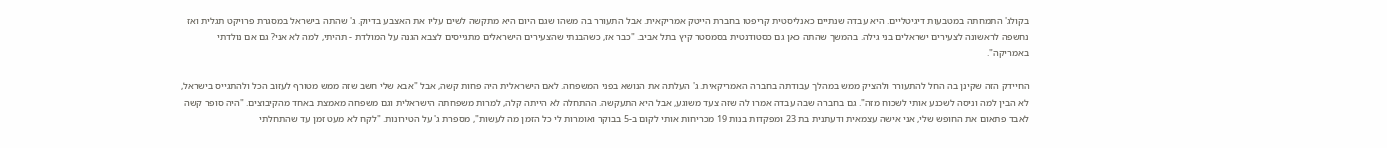בקולג' התמחתה במטבעות דיגיטליים. היא עבדה שנתיים כאנליסטית קריפטו בחברת הייטק אמריקאית. אבל התעורר בה משהו שגם היום היא מתקשה לשים עליו את האצבע בדיוק. ג' שהתה בישראל במסגרת פרויקט תגלית ואז נחשפה לראשונה לצעירים ישראלים בני גילה. בהמשך שהתה כאן גם כסטודנטית בסמסטר קיץ בתל אביב. "כבר אז, כשהבנתי שהצעירים הישראלים מתגייסים לצבא הגנה על המולדת - תהיתי, למה לא אני? גם אם נולדתי באמריקה".

החיידק הזה שקינן בה החל להתעורר ולהציק ממש במהלך עבודתה בחברה האמריקאית. ג' העלתה את הנושא בפני המשפחה. לאם הישראלית היה פחות קשה, אבל "אבא שלי חשב שזה ממש מטורף לעזוב הכל ולהתגייס בישראל, לא הבין למה וניסה לשכנע אותי לשכוח מזה". גם בחברה שבה עבדה אמרו לה שזה צעד משוגע, אבל היא התעקשה. ההתחלה לא הייתה קלה, למרות משפחתה הישראלית וגם משפחה מאמצת באחד מהקיבוצים. "היה סופר קשה לאבד פתאום את החופש שלי, אני אישה עצמאית ודעתנית בת 23 ומפקדות בנות 19 מכריחות אותי לקום ב-5 בבוקר ואומרות לי כל הזמן מה לעשות", מספרת ג' על הטירונות. "לקח לא מעט זמן עד שהתחלתי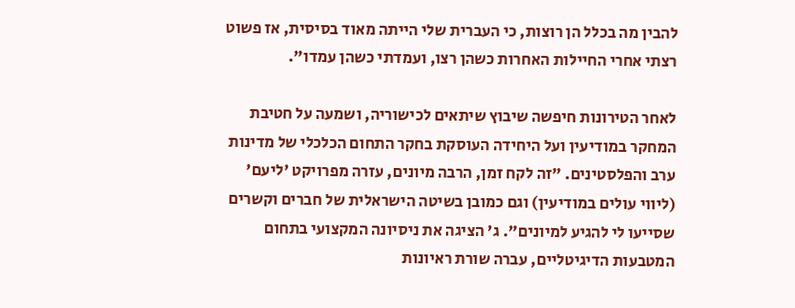להבין מה בכלל הן רוצות, כי העברית שלי הייתה מאוד בסיסית, אז פשוט רצתי אחרי החיילות האחרות כשהן רצו, ועמדתי כשהן עמדו".

לאחר הטירונות חיפשה שיבוץ שיתאים לכישוריה, ושמעה על חטיבת המחקר במודיעין ועל היחידה העוסקת בחקר התחום הכלכלי של מדינות ערב והפלסטינים. "זה לקח זמן, הרבה מיונים, עזרה מפרויקט 'ליעם' (ליווי עולים במודיעין) וגם כמובן בשיטה הישראלית של חברים וקשרים שסייעו לי להגיע למיונים". ג' הציגה את ניסיונה המקצועי בתחום המטבעות הדיגיטליים, עברה שורת ראיונות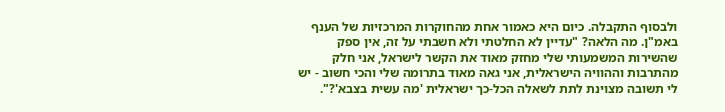ולבסוף התקבלה. כיום היא כאמור אחת מהחוקרות המרכזיות של הענף באמ"ן. מה הלאה? "עדיין לא החלטתי ולא חשבתי על זה, אין ספק שהשירות המשמעותי שלי מחזק מאוד את הקשר לישראל, אני חלק מהתרבות וההוויה הישראלית, אני גאה מאוד בתרומה שלי והכי חשוב - יש לי תשובה מצוינת לתת לשאלה הכל-כך ישראלית 'מה עשית בצבא'?".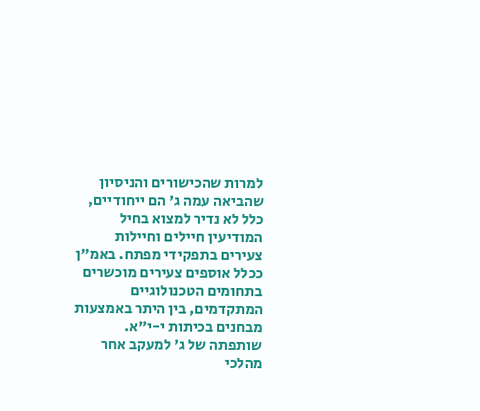למרות שהכישורים והניסיון שהביאה עמה ג' הם ייחודיים, כלל לא נדיר למצוא בחיל המודיעין חיילים וחיילות צעירים בתפקידי מפתח. באמ"ן ככלל אוספים צעירים מוכשרים בתחומים הטכנולוגיים המתקדמים, בין היתר באמצעות מבחנים בכיתות י-י"א. שותפתה של ג' למעקב אחר מהלכי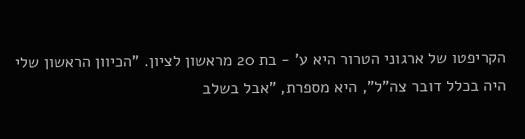הקריפטו של ארגוני הטרור היא ע' - בת 20 מראשון לציון. "הכיוון הראשון שלי היה בכלל דובר צה"ל", היא מספרת, "אבל בשלב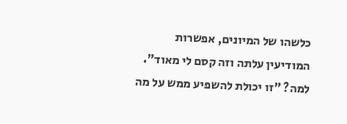כלשהו של המיונים, אפשרות המודיעין עלתה וזה קסם לי מאוד". למה? "זו יכולת להשפיע ממש על מה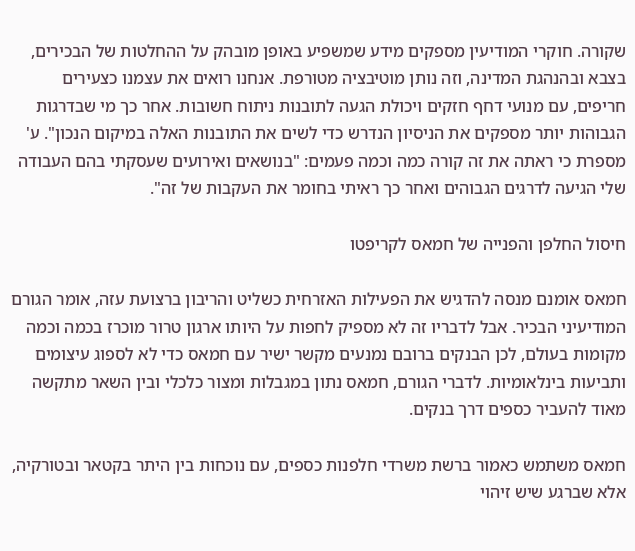שקורה. חוקרי המודיעין מספקים מידע שמשפיע באופן מובהק על ההחלטות של הבכירים, בצבא ובהנהגת המדינה, וזה נותן מוטיבציה מטורפת. אנחנו רואים את עצמנו כצעירים חריפים, עם מנועי דחף חזקים ויכולת הגעה לתובנות ניתוח חשובות. אחר כך מי שבדרגות הגבוהות יותר מספקים את הניסיון הנדרש כדי לשים את התובנות האלה במיקום הנכון". ע' מספרת כי ראתה את זה קורה כמה וכמה פעמים: "בנושאים ואירועים שעסקתי בהם העבודה שלי הגיעה לדרגים הגבוהים ואחר כך ראיתי בחומר את העקבות של זה".

חיסול החלפן והפנייה של חמאס לקריפטו

חמאס אומנם מנסה להדגיש את הפעילות האזרחית כשליט והריבון ברצועת עזה, אומר הגורם המודיעיני הבכיר. אבל לדבריו זה לא מספיק לחפות על היותו ארגון טרור מוכרז בכמה וכמה מקומות בעולם, לכן הבנקים ברובם נמנעים מקשר ישיר עם חמאס כדי לא לספוג עיצומים ותביעות בינלאומיות. לדברי הגורם, חמאס נתון במגבלות ומצור כלכלי ובין השאר מתקשה מאוד להעביר כספים דרך בנקים.

חמאס משתמש כאמור ברשת משרדי חלפנות כספים, עם נוכחות בין היתר בקטאר ובטורקיה, אלא שברגע שיש זיהוי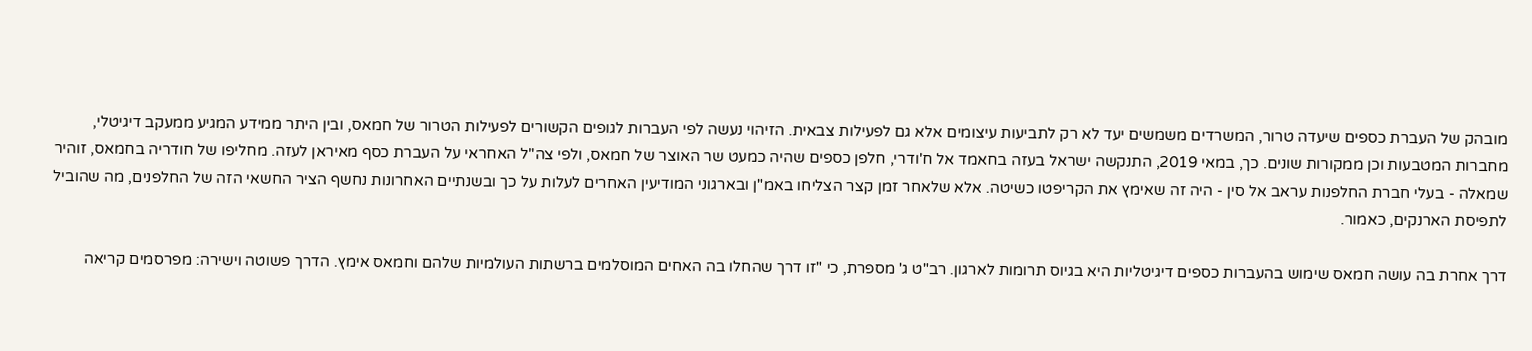מובהק של העברת כספים שיעדה טרור, המשרדים משמשים יעד לא רק לתביעות עיצומים אלא גם לפעילות צבאית. הזיהוי נעשה לפי העברות לגופים הקשורים לפעילות הטרור של חמאס, ובין היתר ממידע המגיע ממעקב דיגיטלי, מחברות המטבעות וכן ממקורות שונים. כך, במאי 2019, התנקשה ישראל בעזה בחאמד אל ח'ודרי, חלפן כספים שהיה כמעט שר האוצר של חמאס, ולפי צה"ל האחראי על העברת כסף מאיראן לעזה. מחליפו של חודריה בחמאס, זוהיר שמאלה - בעלי חברת החלפנות עראב אל סין - היה זה שאימץ את הקריפטו כשיטה. אלא שלאחר זמן קצר הצליחו באמ"ן ובארגוני המודיעין האחרים לעלות על כך ובשנתיים האחרונות נחשף הציר החשאי הזה של החלפנים, מה שהוביל לתפיסת הארנקים, כאמור.

דרך אחרת בה עושה חמאס שימוש בהעברות כספים דיגיטליות היא בגיוס תרומות לארגון. רב"ט ג' מספרת, כי "זו דרך שהחלו בה האחים המוסלמים ברשתות העולמיות שלהם וחמאס אימץ. הדרך פשוטה וישירה: מפרסמים קריאה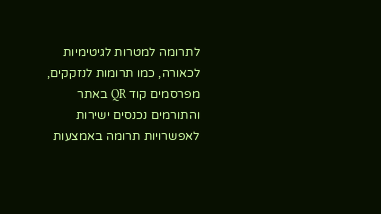לתרומה למטרות לגיטימיות לכאורה, כמו תרומות לנזקקים, מפרסמים קוד QR באתר והתורמים נכנסים ישירות לאפשרויות תרומה באמצעות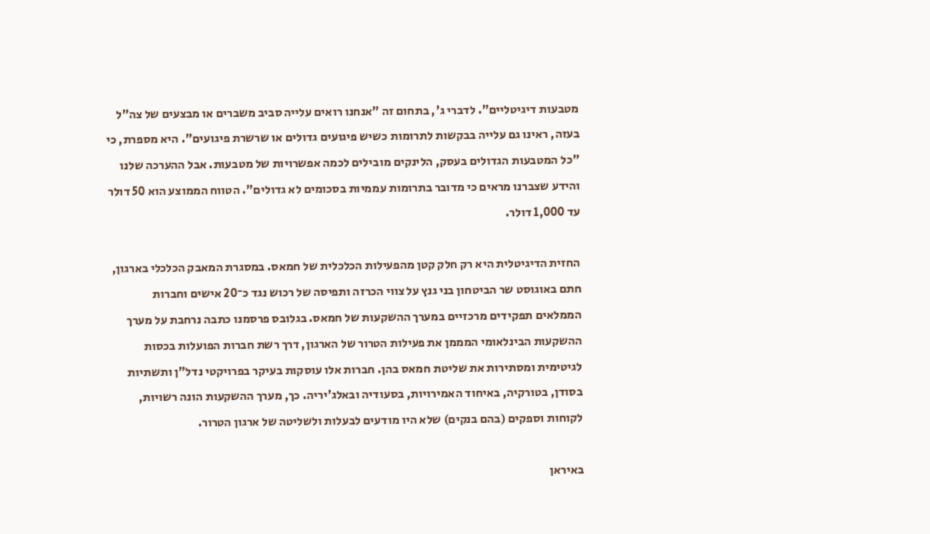מטבעות דיגיטליים". לדברי ג', בתחום זה "אנחנו רואים עלייה סביב משברים או מבצעים של צה"ל בעזה, ראינו גם עלייה בבקשות לתרומות כשיש פיגועים גדולים או שרשרת פיגועים". היא מספרת, כי "כל המטבעות הגדולים בעסק, הלינקים מובילים לכמה אפשרויות של מטבעות. אבל ההערכה שלנו והידע שצברנו מראים כי מדובר בתרומות עממיות בסכומים לא גדולים". הטווח הממוצע הוא 50 דולר עד 1,000 דולר.

החזית הדיגיטלית היא רק חלק קטן מהפעילות הכלכלית של חמאס. במסגרת המאבק הכלכלי בארגון, חתם באוגוסט שר הביטחון בני גנץ על צווי הכרזה ותפיסה של רכוש נגד כ־20 אישים וחברות הממלאים תפקידים מרכזיים במערך ההשקעות של חמאס. בגלובס פרסמנו כתבה נרחבת על מערך ההשקעות הבינלאומי המממן את פעילות הטרור של הארגון, דרך רשת חברות הפועלות בכסות לגיטימית ומסתירות את שליטת חמאס בהן. חברות אלו עוסקות בעיקר בפרויקטי נדל"ן ותשתיות בסודן, בטורקיה, באיחוד האמירויות, בסעודיה ובאלג'יריה. כך, מערך ההשקעות הונה רשויות, לקוחות וספקים (בהם בנקים) שלא היו מודעים לבעלות ולשליטה של ארגון הטרור.

באיראן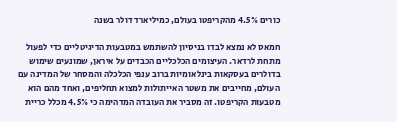כורים 4.5% מהקריפטו בעולם, כמיליארד דולר בשנה

חמאס לא נמצא לבדו בניסיון להשתמש במטבעות הדיגיטליים כדי לפעול מתחת לרדאר. העיצומים הכלכליים הכבדים על איראן, שמונעים שימוש בדולרים בעסקאות בינלאומיות ברוב ענפי הכלכלה והמסחר של המדינה עם העולם, מחייבים את משטר האייתולות למצוא תחליפים, ואחד מהם הוא מטבעות הקריפטו. זה מסביר את העובדה המדהימה כי 4.5% מכלל כריית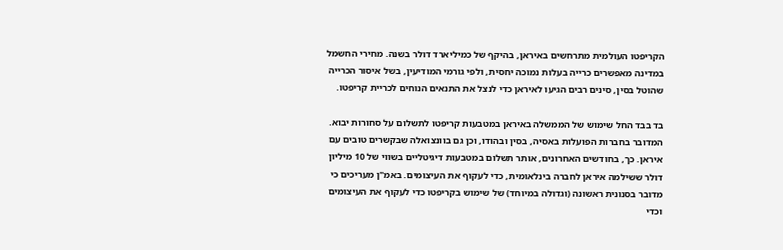הקריפטו העולמית מתרחשים באיראן, בהיקף של כמיליארד דולר בשנה. מחירי החשמל במדינה מאפשרים כרייה בעלות נמוכה יחסית, ולפי גורמי המודיעין, בשל איסור הכרייה שהוטל בסין, סינים רבים הגיעו לאיראן כדי לנצל את התנאים הנוחים לכריית קריפטו.

בד בבד החל שימוש של הממשלה באיראן במטבעות קריפטו לתשלום על סחורות יבוא. המדובר בחברות הפועלות באסיה, בסין ובהודו, וכן גם בוונצואלה שבקשרים טובים עם איראן. כך, בחודשים האחרונים, אותר תשלום במטבעות דיגיטליים בשווי של 10 מיליון דולר ששילמה איראן לחברה בינלאומית, כדי לעקוף את העיצומים. באמ"ן מעריכים כי מדובר בסנונית ראשונה (וגדולה במיוחד) של שימוש בקריפטו כדי לעקוף את העיצומים וכדי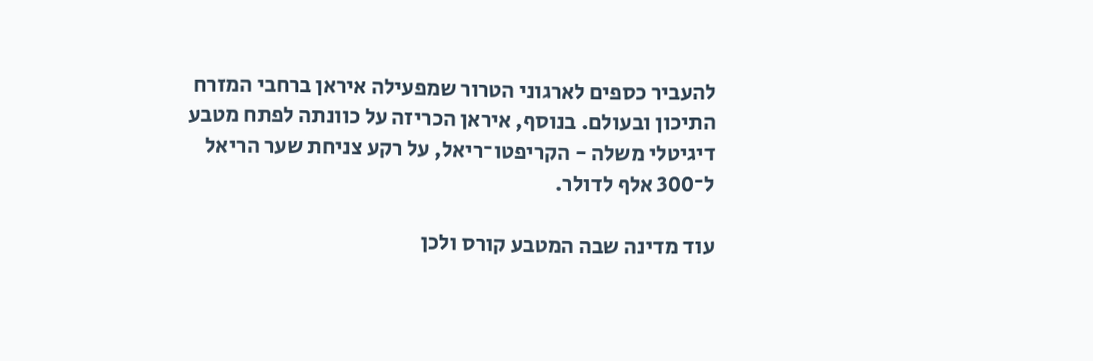להעביר כספים לארגוני הטרור שמפעילה איראן ברחבי המזרח התיכון ובעולם. בנוסף, איראן הכריזה על כוונתה לפתח מטבע דיגיטלי משלה - הקריפטו־ריאל, על רקע צניחת שער הריאל ל־300 אלף לדולר.

עוד מדינה שבה המטבע קורס ולכן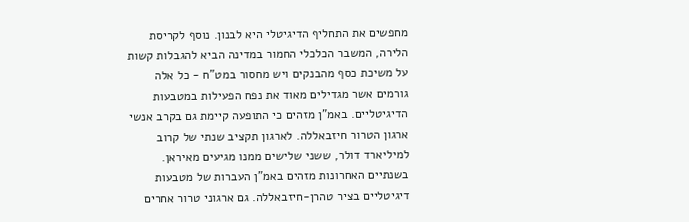מחפשים את התחליף הדיגיטלי היא לבנון. נוסף לקריסת הלירה, המשבר הכלכלי החמור במדינה הביא להגבלות קשות על משיכת כסף מהבנקים ויש מחסור במט"ח - כל אלה גורמים אשר מגדילים מאוד את נפח הפעילות במטבעות הדיגיטליים. באמ"ן מזהים כי התופעה קיימת גם בקרב אנשי ארגון הטרור חיזבאללה. לארגון תקציב שנתי של קרוב למיליארד דולר, ששני שלישים ממנו מגיעים מאיראן. בשנתיים האחרונות מזהים באמ"ן העברות של מטבעות דיגיטליים בציר טהרן-חיזבאללה. גם ארגוני טרור אחרים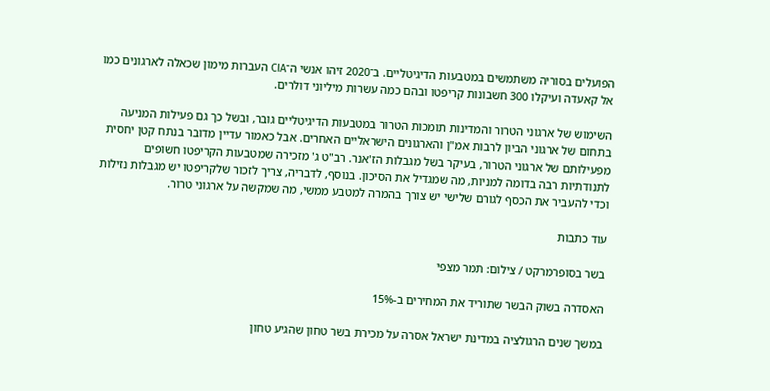הפועלים בסוריה משתמשים במטבעות הדיגיטליים. ב־2020 זיהו אנשי ה־CIA העברות מימון שכאלה לארגונים כמו אל קאעדה ועיקלו 300 חשבונות קריפטו ובהם כמה עשרות מיליוני דולרים.

השימוש של ארגוני הטרור והמדינות תומכות הטרור במטבעות הדיגיטליים גובר, ובשל כך גם פעילות המניעה בתחום של ארגוני הביון לרבות אמ"ן והארגונים הישראליים האחרים. אבל כאמור עדיין מדובר בנתח קטן יחסית מפעילותם של ארגוני הטרור, בעיקר בשל מגבלות הז'אנר. רב"ט ג' מזכירה שמטבעות הקריפטו חשופים לתנודתיות רבה בדומה למניות, מה שמגדיל את הסיכון. בנוסף, לדבריה, צריך לזכור שלקריפטו יש מגבלות נזילות וכדי להעביר את הכסף לגורם שלישי יש צורך בהמרה למטבע ממשי, מה שמקשה על ארגוני טרור.

עוד כתבות

בשר בסופרמרקט / צילום: תמר מצפי

האסדרה בשוק הבשר שתוריד את המחירים ב-15%

במשך שנים הרגולציה במדינת ישראל אסרה על מכירת בשר טחון שהגיע טחון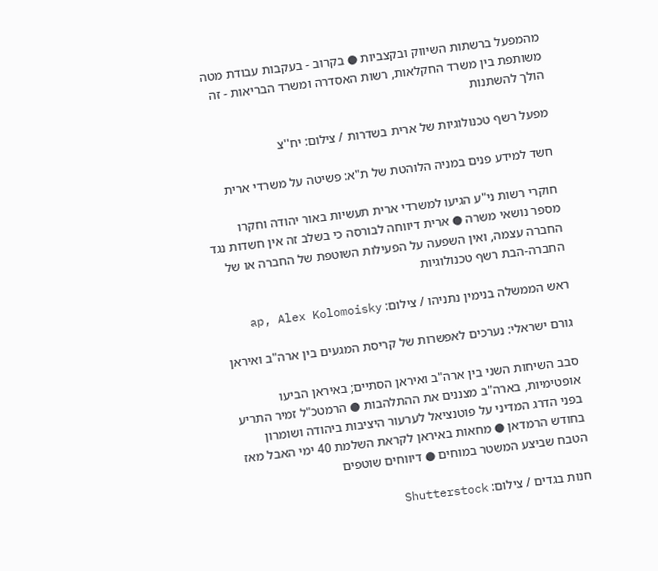מהמפעל ברשתות השיווק ובקצביות ● בקרוב - בעקבות עבודת מטה משותפת בין משרד החקלאות, רשות האסדרה ומשרד הבריאות - זה הולך להשתנות

מפעל רשף טכנולוגיות של ארית בשדרות / צילום: יח''צ

חשד למידע פנים במניה הלוהטת של ת"א: פשיטה על משרדי ארית

חוקרי רשות ני"ע הגיעו למשרדי ארית תעשיות באור יהודה וחקרו מספר נושאי משרה ● ארית דיווחה לבורסה כי בשלב זה אין חשדות נגד החברה עצמה, ואין השפעה על הפעילות השוטפת של החברה או של החברה-הבת רשף טכנולוגיות

ראש הממשלה בנימין נתניהו / צילום: ap, Alex Kolomoisky

גורם ישראלי: נערכים לאפשרות של קריסת המגעים בין ארה"ב ואיראן

סבב השיחות השני בין ארה"ב ואיראן הסתיים; באיראן הביעו אופטימיות, בארה"ב מצננים את ההתלהבות ● הרמטכ"ל זמיר התריע בפני הדרג המדיני על פוטנציאל לערעור היציבות ביהודה ושומרון בחודש הרמדאן ● מחאות באיראן לקראת השלמת 40 ימי האבל מאז הטבח שביצע המשטר במוחים ● דיווחים שוטפים

חנות בגדים / צילום: Shutterstock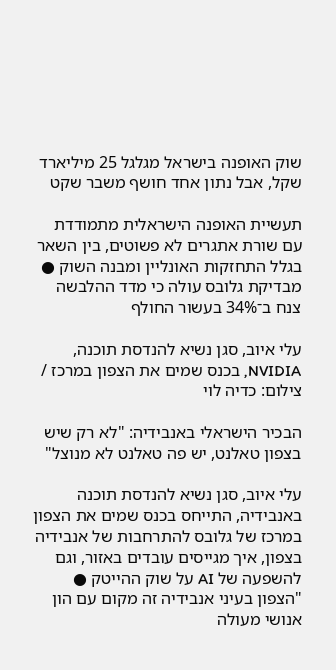שוק האופנה בישראל מגלגל 25 מיליארד שקל, אבל נתון אחד חושף משבר שקט

תעשיית האופנה הישראלית מתמודדת עם שורת אתגרים לא פשוטים, בין השאר בגלל התחזקות האונליין ומבנה השוק ● מבדיקת גלובס עולה כי מדד ההלבשה צנח ב־34% בעשור החולף

עלי איוב, סגן נשיא להנדסת תוכנה, NVIDIA, בכנס שמים את הצפון במרכז / צילום: כדיה לוי

הבכיר הישראלי באנבידיה: "לא רק שיש בצפון טאלנט, יש פה טאלנט לא מנוצל"

עלי איוב, סגן נשיא להנדסת תוכנה באנבידיה, התייחס בכנס שמים את הצפון במרכז של גלובס להתרחבות של אנבידיה בצפון, איך מגייסים עובדים באזור, וגם להשפעה של AI על שוק ההייטק ● "הצפון בעיני אנבידיה זה מקום עם הון אנושי מעולה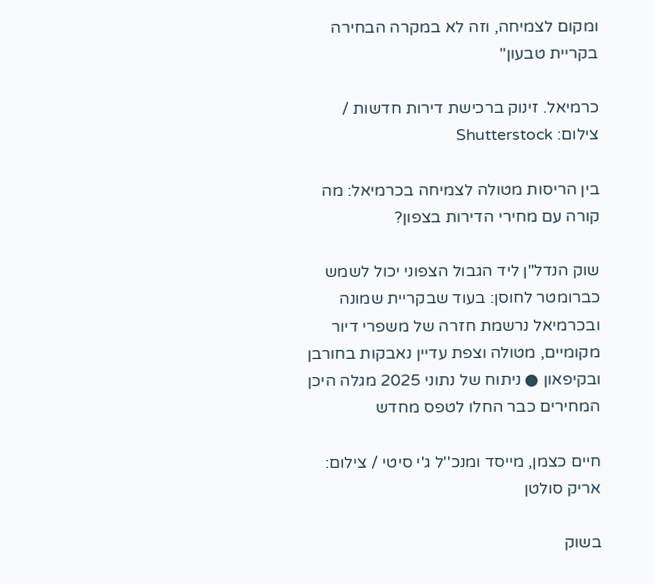ומקום לצמיחה, וזה לא במקרה הבחירה בקריית טבעון"

כרמיאל. זינוק ברכישת דירות חדשות / צילום: Shutterstock

בין הריסות מטולה לצמיחה בכרמיאל: מה קורה עם מחירי הדירות בצפון?

שוק הנדל"ן ליד הגבול הצפוני יכול לשמש כברומטר לחוסן: בעוד שבקריית שמונה ובכרמיאל נרשמת חזרה של משפרי דיור מקומיים, מטולה וצפת עדיין נאבקות בחורבן ובקיפאון ● ניתוח של נתוני 2025 מגלה היכן המחירים כבר החלו לטפס מחדש

חיים כצמן, מייסד ומנכ''ל ג'י סיטי / צילום: אריק סולטן

בשוק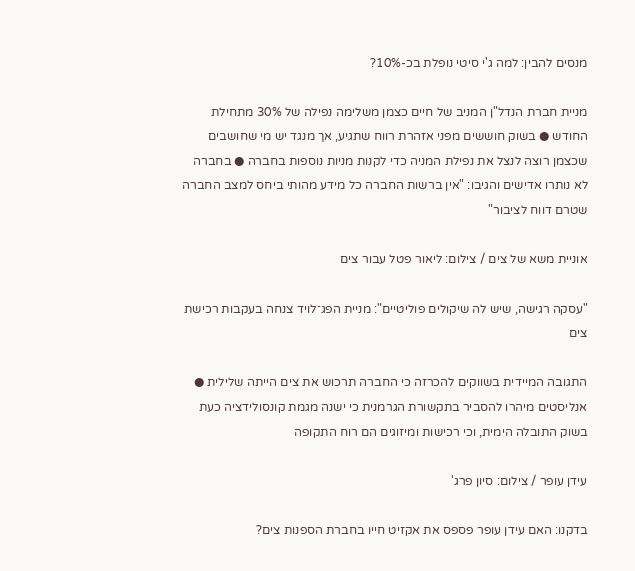מנסים להבין: למה ג'י סיטי נופלת בכ-10%?

מניית חברת הנדל"ן המניב של חיים כצמן משלימה נפילה של 30% מתחילת החודש ● בשוק חוששים מפני אזהרת רווח שתגיע, אך מנגד יש מי שחושבים שכצמן רוצה לנצל את נפילת המניה כדי לקנות מניות נוספות בחברה ● בחברה לא נותרו אדישים והגיבו: "אין ברשות החברה כל מידע מהותי ביחס למצב החברה שטרם דווח לציבור"

אוניית משא של צים / צילום: ליאור פטל עבור צים

"עסקה רגישה, שיש לה שיקולים פוליטיים": מניית הפג־לויד צנחה בעקבות רכישת צים

התגובה המיידית בשווקים להכרזה כי החברה תרכוש את צים הייתה שלילית ● אנליסטים מיהרו להסביר בתקשורת הגרמנית כי ישנה מגמת קונסולידציה כעת בשוק התובלה הימית, וכי רכישות ומיזוגים הם רוח התקופה

עידן עופר / צילום: סיון פרג'

בדקנו: האם עידן עופר פספס את אקזיט חייו בחברת הספנות צים?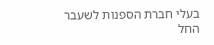בעלי חברת הספנות לשעבר החל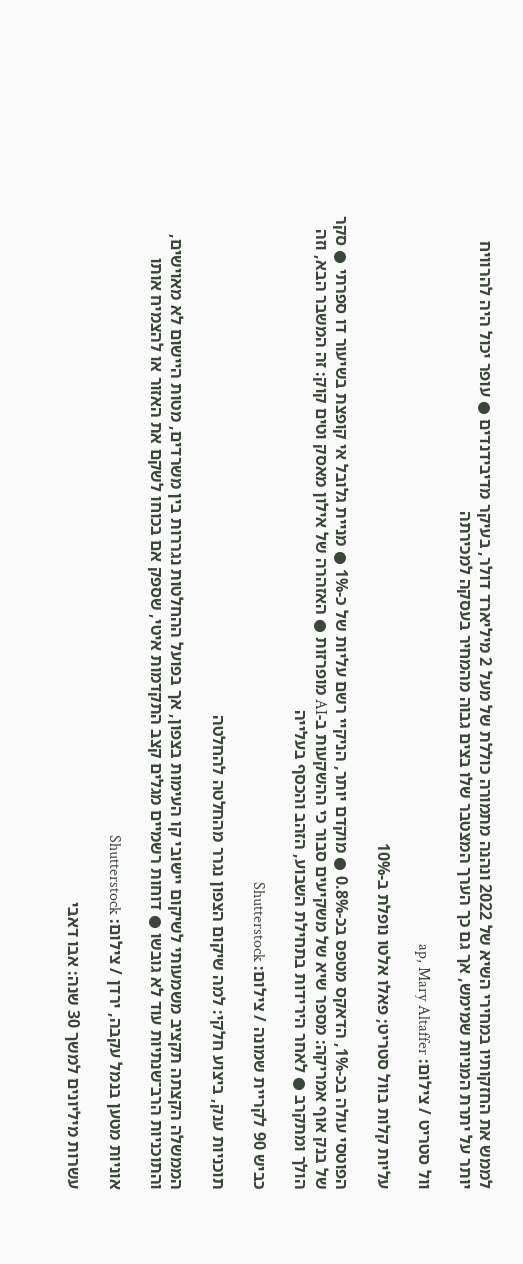לממש את החזקותיו במחירי השיא של 2022 ונהנה מתמורה כוללת של מעל 2 מיליארד דולר, בעיקר מדיבידנדים ● עופר יכול היה להרוויח יותר על יתרת המניות שמימש, אך גם כך הערך המצטבר שלו בצים גבוה מהמחיר בעסקה למכירתה

וול סטריט / צילום: ap, Mary Altaffer

עליות קלות בוול סטריט; פאלו אלטו נופלת ב-10%

הפוטסי עולה בכ-1%, הדאקס מטפס בכ-0.8% ● מוקדם יותר, הניקיי רשם עליות של כ-1% ● מניית גלובל אי קופצת בשיעור דו ספרתי ● סקר של בנק אוף אמריקה: מספר שיא של משקיעים סבור כי ההשקעות ב-AI מופרזות ● האזהרה של אילון מאסק וטים קוק: זה המשבר הבא, וזה הולך ומתקרב ● לאחר הירידות בתחילת השבוע, הזהב והכסף בעלייה

כביש 90 לקריית שמונה / צילום: Shutterstock

תוכניות ענק, ביצוע חלקי: למה שיקום הצפון נגרר מהחלטה להחלטה

הממשלה הקצתה תקציב משמעותי לשיקום יישובי קו העימות בצפון, אך בפועל ההחלטות נגררות בין משרדים, מטות היישום לא מאוישים, והתוכניות הרב־שנתיות עוד לא גובשו ● דוחות רשמיים מגלים קצב התקדמות איטי, שספק אם בכוחו לשקם את האזור או להצמיח אותו

אוניות מטען בנמל עקבה, ירדן / צילום: Shutterstock

עשרות מיליונים למשך 30 שנה: אבו דאבי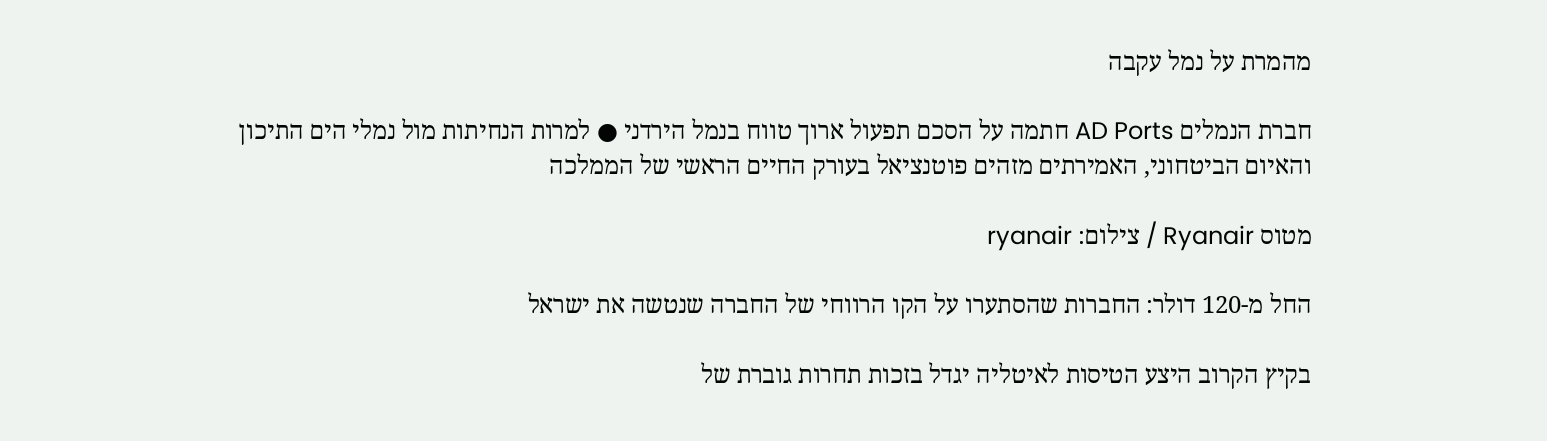מהמרת על נמל עקבה

חברת הנמלים AD Ports חתמה על הסכם תפעול ארוך טווח בנמל הירדני ● למרות הנחיתות מול נמלי הים התיכון והאיום הביטחוני, האמירתים מזהים פוטנציאל בעורק החיים הראשי של הממלכה

מטוס Ryanair / צילום: ryanair

החל מ-120 דולר: החברות שהסתערו על הקו הרווחי של החברה שנטשה את ישראל

בקיץ הקרוב היצע הטיסות לאיטליה יגדל בזכות תחרות גוברת של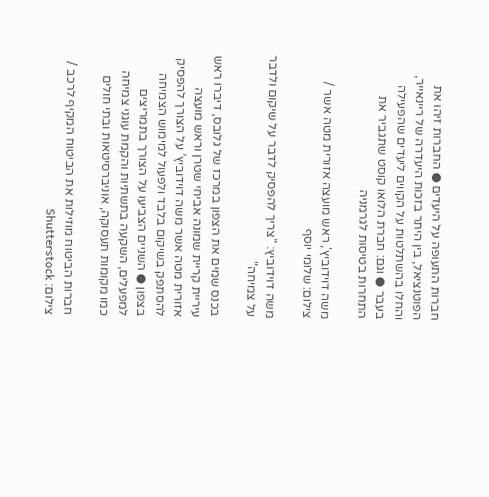חברות התעופה על היעדים ● החברות זיהו את הפוטנציאל, בין היתר בזכות היעדרה של ריינאייר, והחלו בהשתלטות על הקווים ליעדים שהפעילה בעבר ● וגם: חברת הלואו קוסט שתגביר את התחרות בטיסות לגרמניה

משה דוידוביץ', ראש מועצה אזורית מטה אשר / צילום: שלומי יוסף

משה דוידוביץ: "צריך להפסיק לדבר על שיקום ולדבר על צמיחה"

בכנס שמים את הצפון במרכז של גלובס, דיברו ראש עיריית קריית שמונה אביחי שטרן וראש מועצה אזורית מטה אשר משה דוידוביץ’ על הצורך להפסיק להסתפק בשיקום בלבד ולפעול למימוש הצמיחה בצפון ● השניים הצביעו על הצורך בתמריצים למפעלים, השקעה בתשתיות והקמת עוגני צמיחה כמו מקומות תעסוקה, אוניברסיטאות ובתי חולים

חברות הביטוח מוזילות את הביטוח המקיף לרכב / צילום: Shutterstock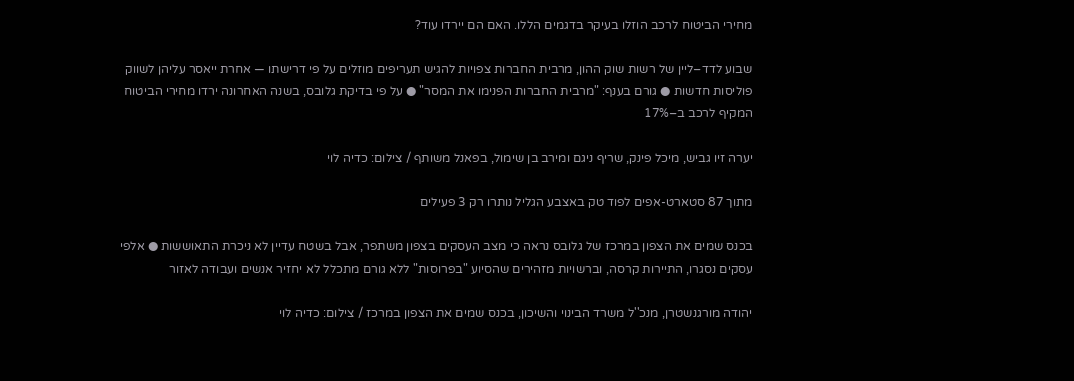מחירי הביטוח לרכב הוזלו בעיקר בדגמים הללו. האם הם יירדו עוד?

שבוע לדד–ליין של רשות שוק ההון, מרבית החברות צפויות להגיש תעריפים מוזלים על פי דרישתו — אחרת ייאסר עליהן לשווק פוליסות חדשות ● גורם בענף: "מרבית החברות הפנימו את המסר" ● על פי בדיקת גלובס, בשנה האחרונה ירדו מחירי הביטוח המקיף לרכב ב–17%

יערה זיו גביש, מיכל פינק, שריף ניגם ומירב בן שימול, בפאנל משותף / צילום: כדיה לוי

מתוך 87 סטארט-אפים לפוד טק באצבע הגליל נותרו רק 3 פעילים

בכנס שמים את הצפון במרכז של גלובס נראה כי מצב העסקים בצפון משתפר, אבל בשטח עדיין לא ניכרת התאוששות ● אלפי עסקים נסגרו, התיירות קרסה, וברשויות מזהירים שהסיוע "בפרוסות" ללא גורם מתכלל לא יחזיר אנשים ועבודה לאזור

יהודה מורגנשטרן, מנכ''ל משרד הבינוי והשיכון, בכנס שמים את הצפון במרכז / צילום: כדיה לוי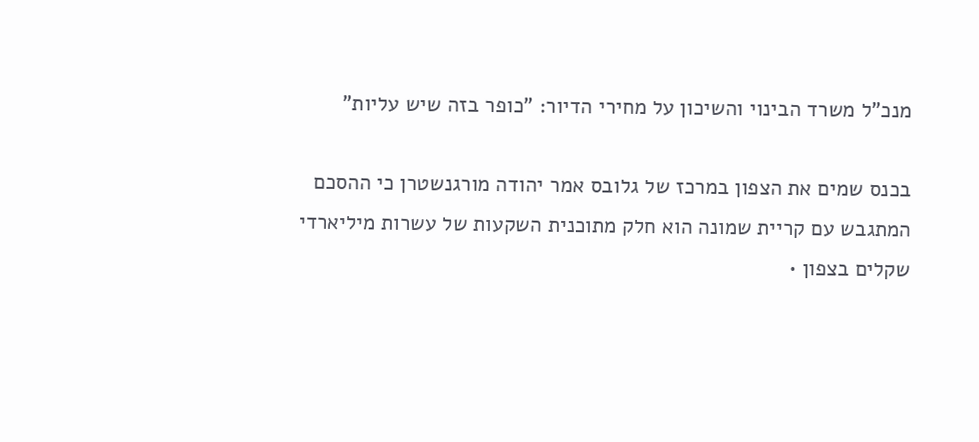מנכ"ל משרד הבינוי והשיכון על מחירי הדיור: "כופר בזה שיש עליות"

בכנס שמים את הצפון במרכז של גלובס אמר יהודה מורגנשטרן כי ההסכם המתגבש עם קריית שמונה הוא חלק מתוכנית השקעות של עשרות מיליארדי שקלים בצפון •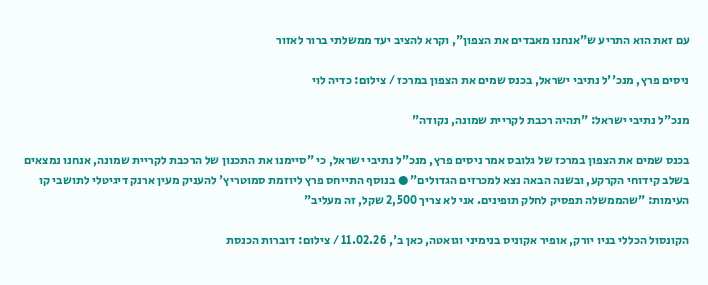עם זאת הוא התריע ש"אנחנו מאבדים את הצפון", וקרא להציב יעד ממשלתי ברור לאזור

ניסים פרץ, מנכ''ל נתיבי ישראל, בכנס שמים את הצפון במרכז / צילום: כדיה לוי

מנכ"ל נתיבי ישראל: "תהיה רכבת לקריית שמונה, נקודה"

בכנס שמים את הצפון במרכז של גלובס אמר ניסים פרץ, מנכ"ל נתיבי ישראל, כי "סיימנו את התכנון של הרכבת לקריית שמונה, אנחנו נמצאים בשלב קידוחי הקרקע, ובשנה הבאה נצא למכרזים הגדולים" ● בנוסף התייחס פרץ ליוזמת סמוטריץ' להעניק מעין ארנק דיגיטלי לתושבי קו העימות: "שהממשלה תפסיק לחלק תופינים. אני לא צריך 2,500 שקל, זה מעליב"

הקונסול הכללי בניו יורק, אופיר אקוניס בנימיני וגואטה, כאן ב', 11.02.26 / צילום: דוברות הכנסת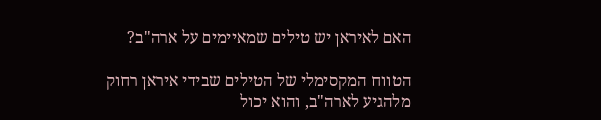האם לאיראן יש טילים שמאיימים על ארה"ב?

הטווח המקסימלי של הטילים שבידי איראן רחוק מלהגיע לארה"ב, והוא יכול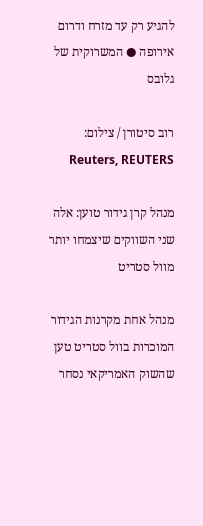להגיע רק עד מזרח ודרום אירופה ● המשרוקית של גלובס

רוב סיטורן / צילום: Reuters, REUTERS

מנהל קרן גידור טוען: אלה שני השווקים שיצמחו יותר מוול סטריט

מנהל אחת מקרנות הגידור המוכרות בוול סטריט טען שהשוק האמריקאי נסחר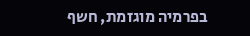בפרמיה מוגזמת, חשף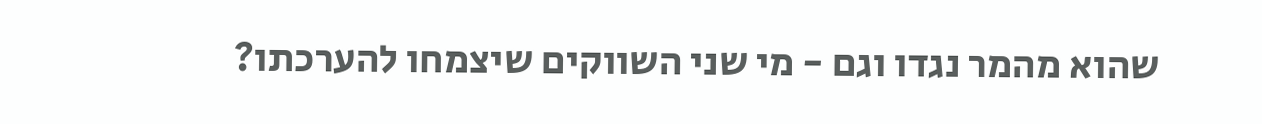שהוא מהמר נגדו וגם - מי שני השווקים שיצמחו להערכתו?